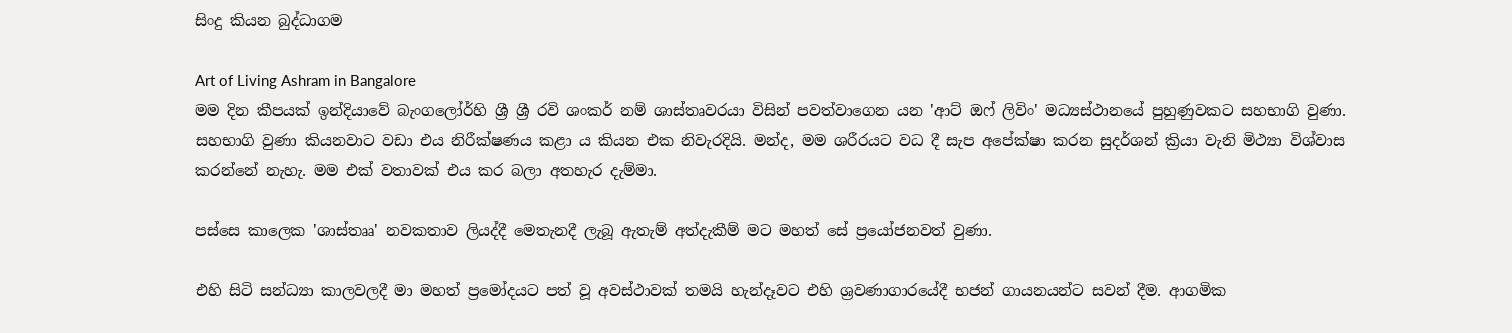සිංදු කියන බුද්ධාගම

Art of Living Ashram in Bangalore
මම දින කීපයක් ඉන්දියාවේ බැංගලෝර්හි ශ්‍රී ශ්‍රී රවි ශංකර් නම් ශාස්තෘවරයා විසින් පවත්වාගෙන යන 'ආට් ඔෆ් ලිවිං' මධ්‍යස්ථානයේ පුහුණුවකට සහභාගි වුණා. සහභාගි වුණා කියනවාට වඩා එය නිරීක්ෂණය කළා ය කියන එක නිවැරදියි. මන්ද, මම ශරීරයට වධ දී සැප අපේක්ෂා කරන සුදර්ශන් ක්‍රියා වැනි මිථ්‍යා විශ්වාස කරන්නේ නැහැ. මම එක් වතාවක් එය කර බලා අතහැර දැම්මා.

පස්සෙ කාලෙක 'ශාස්තෲ' නවකතාව ලියද්දී මෙතැනදී ලැබූ ඇතැම් අත්දැකීම් මට මහත් සේ ප්‍රයෝජනවත් වුණා.

එහි සිටි සන්ධ්‍යා කාලවලදී මා මහත් ප්‍රමෝදයට පත් වූ අවස්ථාවක් තමයි හැන්දෑවට එහි ශ්‍රවණාගාරයේදී භජන් ගායනයන්ට සවන් දීම. ආගමික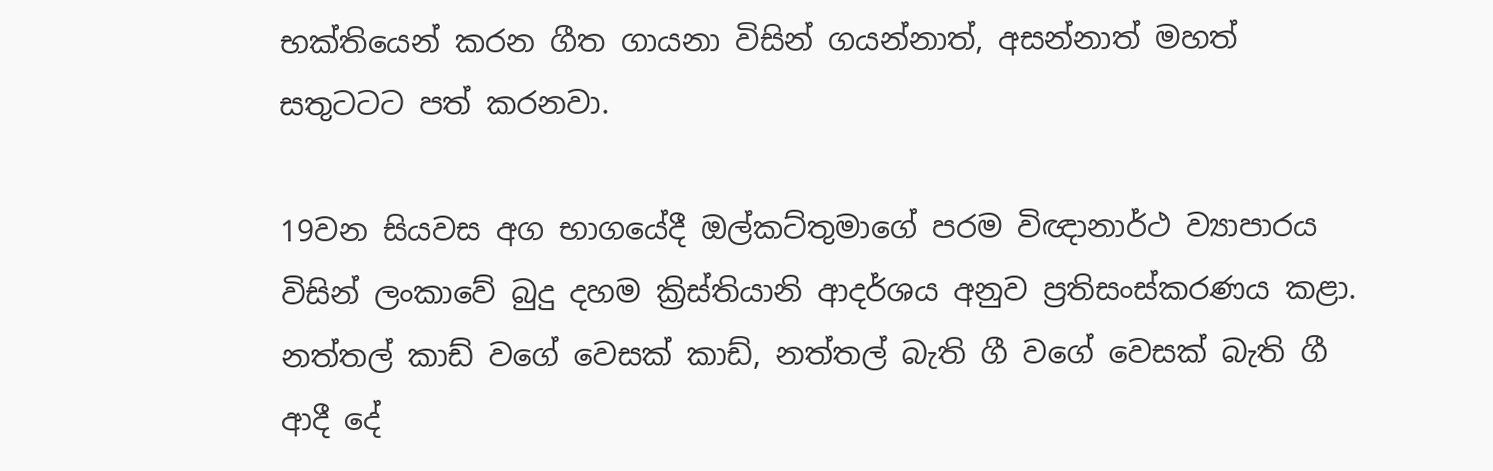භක්තියෙන් කරන ගීත ගායනා විසින් ගයන්නාත්, අසන්නාත් මහත් සතුටටට පත් කරනවා.

19වන සියවස අග භාගයේදී ඔල්කට්තුමාගේ පරම විඥානාර්ථ ව්‍යාපාරය විසින් ලංකාවේ බුදු දහම ක්‍රිස්තියානි ආදර්ශය අනුව ප්‍රතිසංස්කරණය කළා‍. නත්තල් කාඩ් වගේ වෙසක් කාඩ්, නත්තල් බැති ගී වගේ වෙසක් බැති ගී ආදී දේ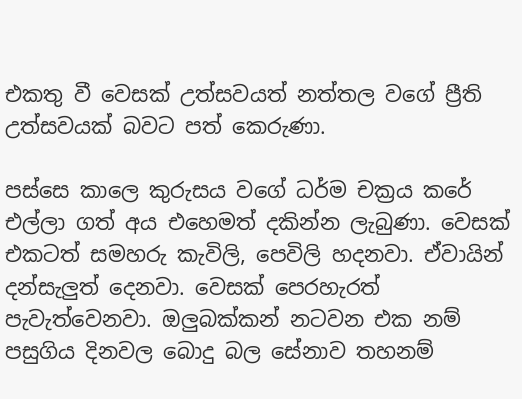එකතු වී වෙසක් උත්සවයත් නත්තල වගේ ප්‍රීති උත්සවයක් බවට පත් කෙරුණා.

පස්සෙ කාලෙ කුරුසය වගේ ධර්ම චක්‍රය කරේ එල්ලා ගත් අය එහෙමත් දකින්න ලැබුණා. වෙසක් එකටත් සමහරු කැවිලි, පෙවිලි හදනවා. ඒවායින් දන්සැලුත් දෙනවා. වෙසක් පෙරහැරත් පැවැත්වෙනවා. ඔලුබක්‍කන් නටවන එක නම් පසුගිය දිනවල බොදු බල සේනාව තහනම්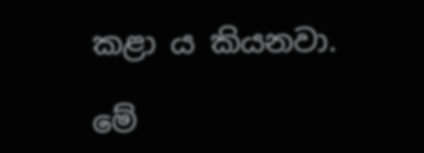කළා ය කියනවා.

මේ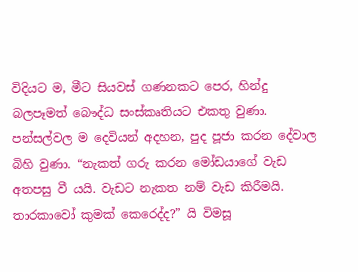විදියට ම, මීට සියවස් ගණනකට පෙර, හින්දු බලපෑමත් බෞද්ධ සංස්කෘතියට එකතු වුණා. පන්සල්වල ම දෙවියන් අදහන, පුද පූජා කරන දේවාල බිහි වුණා. “නැකත් ගරු කරන මෝඩයාගේ වැඩ අතපසු වී යයි. වැඩට නැකත නම් වැඩ කිරීමයි. තාරකාවෝ කුමක් කෙරෙද්ද?” යි විමසූ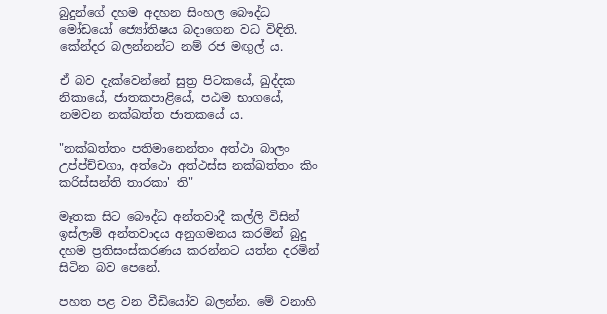බුදුන්ගේ දහම අදහන සිංහල බෞද්ධ මෝඩයෝ ජ්‍යෝතිෂය බදාගෙන වධ විඳිති. කේන්දර බලන්නන්ට නම් රජ මඟුල් ය.

ඒ බව දැක්වෙන්නේ සුත්‍ර පිටකයේ, ඛුද්දක නිකායේ, ජාතකපාළියේ, පඨම භාගයේ, නමවන නක්ඛත්ත ජාතකයේ ය.

"නක්ඛත්තං පතිමානෙන්තං අත්ථා බාලං උප්ප්ච්චගා, අත්ථො අත්ථස්ස නක්ඛත්තං කිං කරිස්සන්ති තාරකා' ති"

මෑතක සිට බෞද්ධ අන්තවාදී කල්ලි විසින් ඉස්ලාම් අන්තවාදය අනුගමනය කරමින් බුදු දහම ප්‍රතිසංස්කරණය කරන්නට යත්න දරමින් සිටින බව පෙනේ.

පහත පළ වන වීඩියෝව බලන්න. මේ වනාහි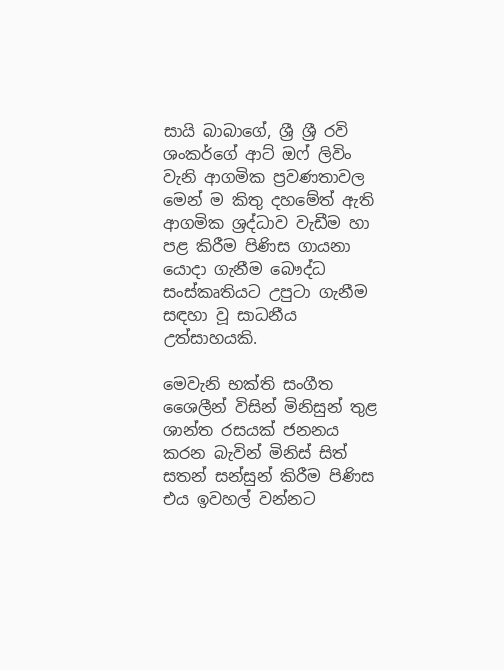සායි බාබාගේ, ශ්‍රී ශ්‍රී රවි ශංකර්ගේ ආට් ඔෆ් ලිවිං වැනි ආගමික ප්‍රවණතාවල මෙන් ම කිතු දහමේත් ඇති ආගමික ශ්‍රද්ධාව වැඩීම හා පළ කිරීම පිණිස ගායනා යොදා ගැනීම බෞද්ධ සංස්කෘතියට උපු‍ටා ගැනීම සඳහා වූ සාධනීය උත්සාහයකි.

මෙවැනි භක්ති සංගීත ශෛලීන් විසින් මිනිසුන් තුළ ශාන්ත රසයක් ජනනය කරන බැවින් මිනිස් සිත් සතන් සන්සුන් කිරීම පිණිස එය ඉවහල් වන්නට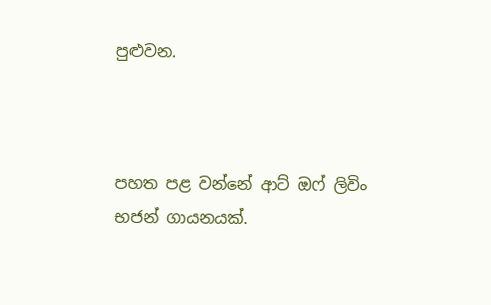පුළුවන.



පහත පළ වන්නේ ආට් ඔෆ් ලිවිං භජන් ගායනයක්.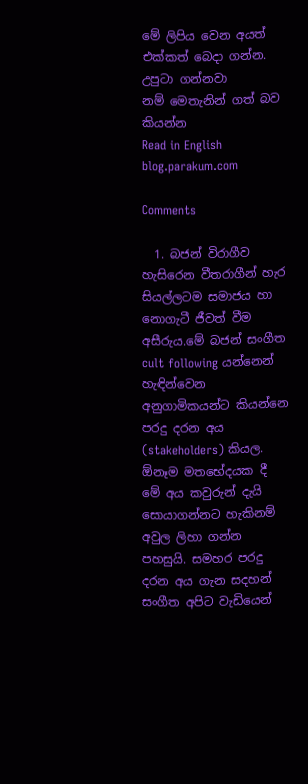මේ ලිපිය වෙන අයත් එක්කත් බෙදා ගන්න. උපුටා ගන්නවා නම් ‍මෙතැනින් ගත් බව කියන්න
Read in English blog.parakum.com

Comments

  1. බජන් විරාගීව හැසිරෙන වීතරාගීන් හැර සියල්ලටම සමාජය හා නොගැටී ජීවත් වීම අසීරුය.මේ බජන් සංගීත cult following යන්නෙන් හැඳින්වෙන අනුගාමිකයන්ට කියන්නෙ පරදු දරන අය (stakeholders) කියල. ඕනෑම මතභේදයක දී මේ අය කවුරුන් දැයි සොයාගන්නට හැකිනම් අවුල ලිහා ගන්න පහසුයි. සමහර පරදු දරන අය ගැන සදහන් සංගීත අපිට වැඩියෙන්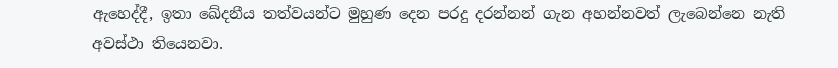ඇහෙද්දී, ඉතා ඛේදනීය තත්වයන්ට මුහුණ දෙන පරදු දරන්නන් ගැන අහන්නවත් ලැබෙන්නෙ නැති අවස්ථා තියෙනවා.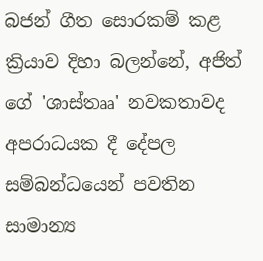බජන් ගීත සොරකම් කළ ක්‍රියාව දිහා බලන්නේ, අජිත් ගේ 'ශාස්තෲ' නවකතාවද අපරාධයක දී දේපල සම්බන්ධයෙන් පවතින සාමාන්‍ය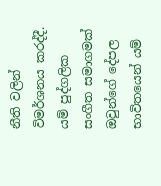නීති වලින් විමර්ශනය කරද්දී. යම් පුද්ගලික සංගීත සමාගමක් ඔවුන්ගේ දේපල භාවිතයෙන් යම්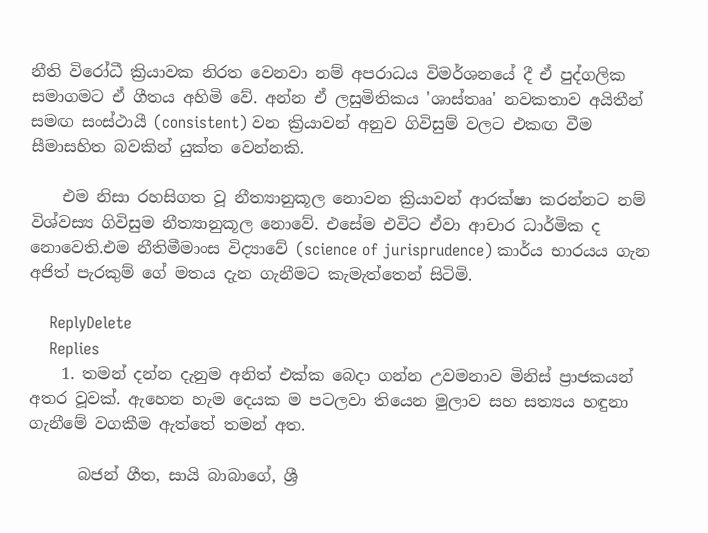නීති විරෝධී ක්‍රියාවක නිරත වෙනවා නම් අපරාධය විමර්ශනයේ දී ඒ පුද්ගලික සමාගමට ඒ ගීතය අහිමි වේ. අන්න ඒ ලසුමිතිකය 'ශාස්තෲ' නවකතාව අයිතීන් සමඟ සංස්ථායී (consistent) වන ක්‍රියාවන් අනුව ගිවිසුම් වලට එකඟ වීම සීමාසහිත බවකින් යුක්ත වෙන්නකි.

    එම නිසා රහසිගත වූ නීත්‍යානුකූල නොවන ක්‍රියාවන් ආරක්ෂා කරන්නට නම් විශ්වස්‍ය ගිවිසුම නීත්‍යානුකූල නොවේ. එසේම එවිට ඒවා ආචාර ධාර්මික ද නොවෙති.එම නීතිමීමාංස විද්‍යාවේ (science of jurisprudence) කාර්ය භාරයය ගැන අජිත් පැරකුම් ගේ මතය දැන ගැනීමට කැමැත්තෙන් සිටිමි.

    ReplyDelete
    Replies
    1. තමන් දන්න දැනුම අනිත් එක්ක බෙදා ගන්න උවමනාව මිනිස් ප්‍රාජකයන් අතර වූවක්. ඇහෙන හැම දෙයක ම පටලවා තියෙන මුලාව සහ සත්‍යය හඳුනා ගැනීමේ වගකීම ඇත්තේ තමන් අත.

      බජන් ගීත, සායි බාබාගේ, ශ්‍රී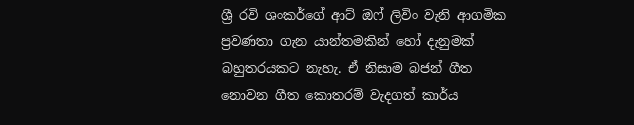ශ්‍රී රවි ශංකර්ගේ ආට් ඔෆ් ලිවිං වැනි ආගමික ප්‍රවණතා ගැන යාන්තමකින් හෝ දැනුමක් බහුතරයකට නැහැ. ඒ නිසාම බජන් ගීත නොවන ගීත කොතරම් වැදගත් කාර්ය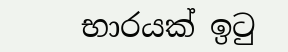භාරයක් ඉටු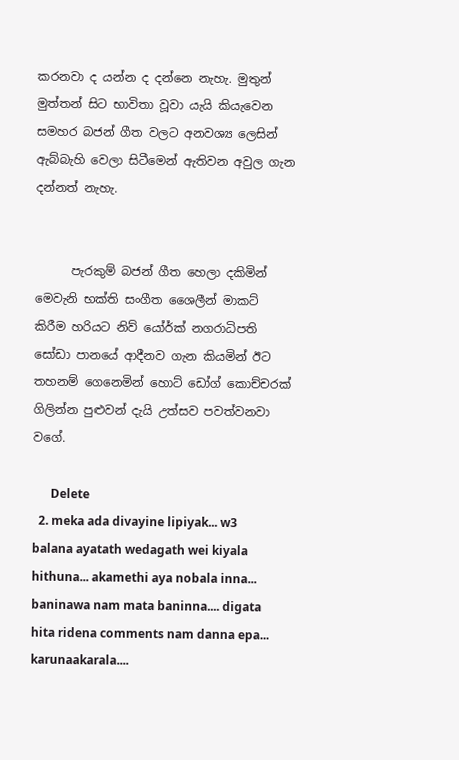කරනවා ද යන්න ද දන්නෙ නැහැ. මුතුන් මුත්තන් සිට භාවිතා වූවා යැයි කියැවෙන සමහර බජන් ගීත වලට අනවශ්‍ය ලෙසින් ඇබ්බැහි වෙලා සිටීමෙන් ඇතිවන අවුල ගැන දන්නත් නැහැ.


      පැරකුම් බජන් ගීත හෙලා දකිමින් මෙවැනි භක්ති සංගීත ශෛලීන් මාකට් කිරීම හරියට නිව් යෝර්ක් නගරාධිපති සෝඩා පානයේ ආදීනව ගැන කියමින් ඊට තහනම් ගෙනෙමින් හොට් ඩෝග් කොච්චරක් ගිලින්න පුළුවන් දැයි උත්සව පවත්වනවා වගේ.

      Delete
  2. meka ada divayine lipiyak... w3 balana ayatath wedagath wei kiyala hithuna... akamethi aya nobala inna... baninawa nam mata baninna.... digata hita ridena comments nam danna epa... karunaakarala....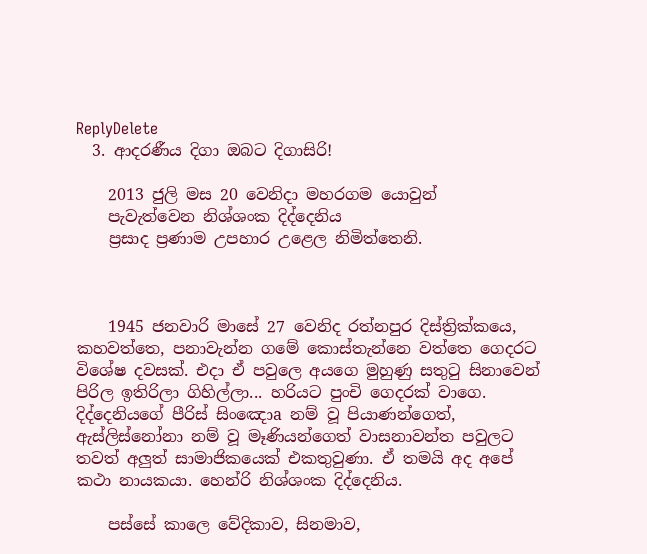ReplyDelete
  3. ආදරණීය දිගා ඔබට දිගාසිරි!

    2013 ජුලි මස 20 වෙනිදා මහරගම යොවුන්
    පැවැත්වෙන නිශ්ශංක දිද්දෙනිය
    ප්‍රසාද ප්‍රණාම උපහාර උළෙල නිමිත්තෙනි.



    1945 ජනවාරි මාසේ 27 වෙනිද රත්නපුර දිස්‌ත්‍රික්‌කයෙ, කහවත්තෙ, පනාවැන්න ගමේ කොස්‌තැන්නෙ වත්තෙ ගෙදරට විශේෂ දවසක්‌. එදා ඒ පවුලෙ අයගෙ මුහුණු සතුටු සිනාවෙන් පිරිල ඉතිරිලා ගිහිල්ලා... හරියට පුංචි ගෙදරක්‌ වාගෙ. දිද්දෙනියගේ පීරිස්‌ සිංඤොa නම් වූ පියාණන්ගෙත්, ඇස්‌ලිස්‌නෝනා නම් වූ මෑණියන්ගෙත් වාසනාවන්ත පවුලට තවත් අලුත් සාමාජිකයෙක්‌ එකතුවුණා. ඒ තමයි අද අපේ කථා නායකයා. හෙන්රි නිශ්ශංක දිද්දෙනිය.

    පස්‌සේ කාලෙ වේදිකාව, සිනමාව,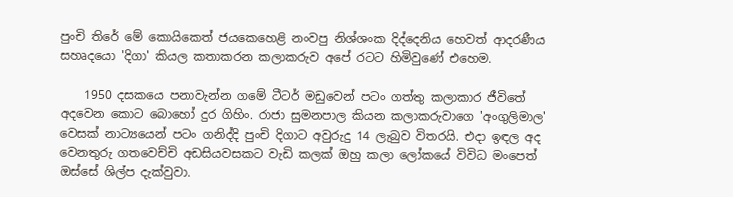පුංචි තිරේ මේ කොයිකෙත් ජයකෙහෙළි නංවපු නිශ්ශංක දිද්දෙනිය හෙවත් ආදරණීය සහෘදයො 'දිගා' කියල කතාකරන කලාකරුව අපේ රටට හිමිවුණේ එහෙම.

    1950 දසකයෙ පනාවැන්න ගමේ ටීටර් මඩුවෙන් පටං ගත්තු කලාකාර ජීවිතේ අදවෙන කොට බොහෝ දුර ගිහිං. රාජා සුමනපාල කියන කලාකරුවාගෙ 'අංගුලිමාල' වෙසක්‌ නාට්‍යයෙන් පටං ගනිද්දි පුංචි දිගාට අවුරුදු 14 ලැබුව විතරයි. එදා ඉඳල අද වෙනතුරු ගතවෙච්චි අඩසියවසකට වැඩි කලක්‌ ඔහු කලා ලෝකයේ විවිධ මංපෙත් ඔස්‌සේ ශිල්ප දැක්‌වුවා.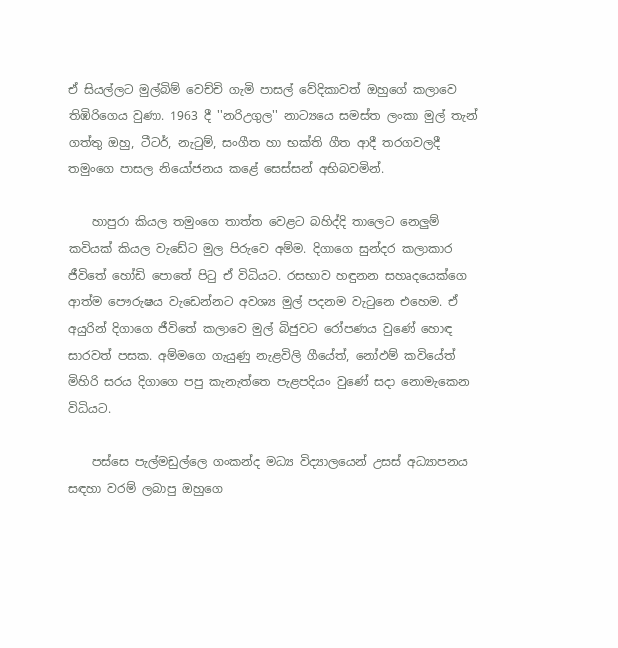ඒ සියල්ලට මුල්බිම් වෙච්චි ගැමි පාසල් වේදිකාවත් ඔහුගේ කලාවෙ තිඹිරිගෙය වුණා. 1963 දී ''නරිඋගුල'' නාට්‍යයෙ සමස්‌ත ලංකා මුල් තැන් ගත්තු ඔහු, ටීටර්, නැටුම්, සංගීත හා භක්‌ති ගීත ආදී තරගවලදී තමුංගෙ පාසල නියෝජනය කළේ සෙස්‌සන් අභිබවමින්.

    හාපුරා කියල තමුංගෙ තාත්ත වෙළට බහිද්දි තාලෙට නෙලුම් කවියක්‌ කියල වැඩේට මුල පිරුවෙ අම්ම. දිගාගෙ සුන්දර කලාකාර ජීවිතේ හෝඩි පොතේ පිටු ඒ විධියට. රසභාව හඳුනන සහෘදයෙක්‌ගෙ ආත්ම පෞරුෂය වැඩෙන්නට අවශ්‍ය මුල් පදනම වැටුනෙ එහෙම. ඒ අයුරින් දිගාගෙ ජීවිතේ කලාවෙ මුල් බිජුවට රෝපණය වුණේ හොඳ සාරවත් පසක. අම්මගෙ ගැයුණු නැළවිලි ගීයේත්, නෝඵම් කවියේත් මිහිරි සරය දිගාගෙ පපු කැනැත්තෙ පැළපදියං වුණේ සදා නොමැකෙන විධියට.

    පස්‌සෙ පැල්මඩුල්ලෙ ගංකන්ද මධ්‍ය විද්‍යාලයෙන් උසස්‌ අධ්‍යාපනය සඳහා වරම් ලබාපු ඔහුගෙ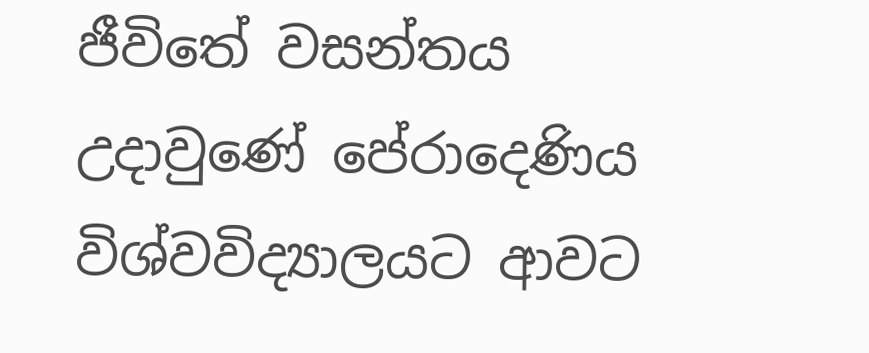ජීවිතේ වසන්තය උදාවුණේ පේරාදෙණිය විශ්වවිද්‍යාලයට ආවට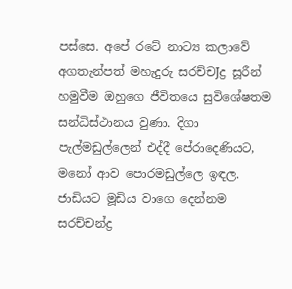පස්‌සෙ. අපේ රටේ නාට්‍ය කලාවේ අගතැන්පත් මහැදුරු සරච්චJද්‍ර සූරීන් හමුවීම ඔහුගෙ ජීවිතයෙ සුවිශේෂතම සන්ධිස්‌ථානය වුණා. දිගා පැල්මඩුල්ලෙන් එද්දී පේරාදෙණියට, මනෝ ආව පොරමඩුල්ලෙ ඉඳල. ජාඩියට මූඩිය වාගෙ දෙන්නම සරච්චන්ද්‍ර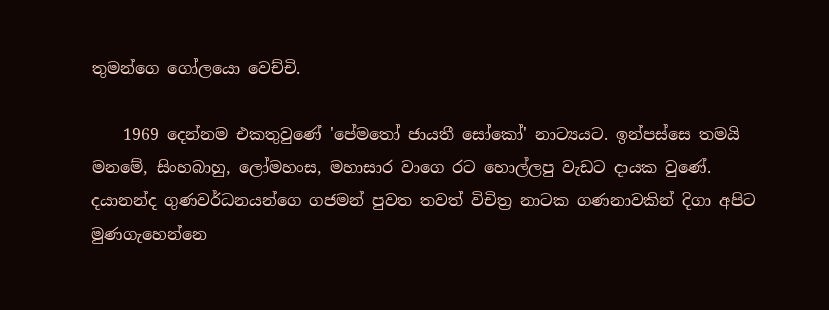තුමන්ගෙ ගෝලයො වෙච්චි.

    1969 දෙන්නම එකතුවුණේ 'පේමතෝ ජායතී සෝකෝ' නාට්‍යයට. ඉන්පස්‌සෙ තමයි මනමේ, සිංහබාහු, ලෝමහංස, මහාසාර වාගෙ රට හොල්ලපු වැඩට දායක වුණේ. දයානන්ද ගුණවර්ධනයන්ගෙ ගජමන් පුවත තවත් විචිත්‍ර නාටක ගණනාවකින් දිගා අපිට මුණගැහෙන්නෙ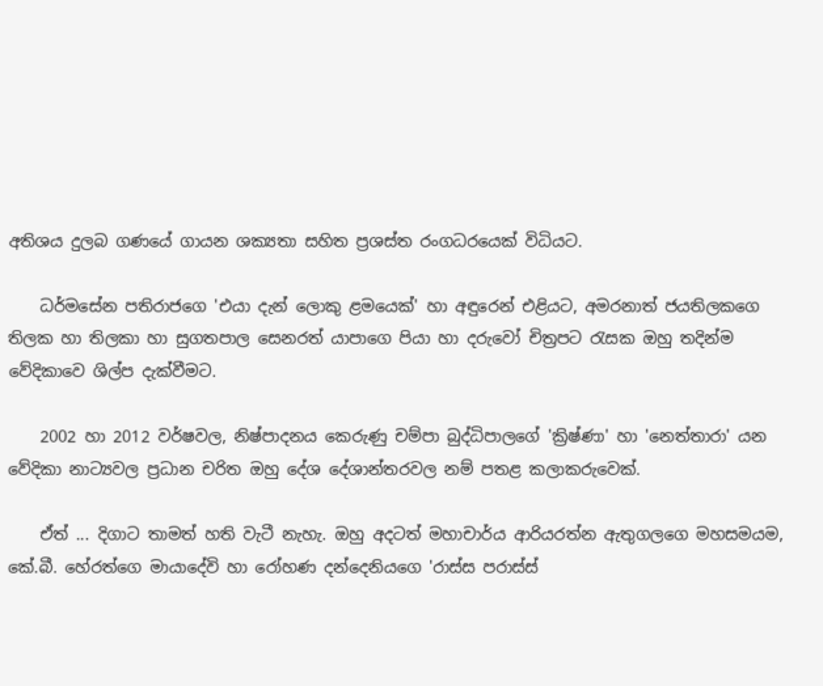අතිශය දුලබ ගණයේ ගායන ශක්‍යතා සහිත ප්‍රශස්‌ත රංගධරයෙක්‌ විධියට.

    ධර්මසේන පතිරාජගෙ 'එයා දැන් ලොකු ළමයෙක්‌' හා අඳුරෙන් එළියට, අමරනාත් ජයතිලකගෙ තිලක හා තිලකා හා සුගතපාල සෙනරත් යාපාගෙ පියා හා දරුවෝ චිත්‍රපට රැසක ඔහු තදින්ම වේදිකාවෙ ශිල්ප දැක්‌වීමට.

    2002 හා 2012 වර්ෂවල, නිෂ්පාදනය කෙරුණු චම්පා බුද්ධිපාලගේ 'ක්‍රිෂ්ණා' හා 'නෙත්තාරා' යන වේදිකා නාට්‍යවල ප්‍රධාන චරිත ඔහු දේශ දේශාන්තරවල නම් පතළ කලාකරුවෙක්‌.

    ඒත් ... දිගාට තාමත් හති වැටී නැහැ. ඔහු අදටත් මහාචාර්ය ආරියරත්න ඇතුගලගෙ මහසමයම, කේ.බී. හේරත්ගෙ මායාදේවි හා රෝහණ දන්දෙනියගෙ 'රාස්‌ස පරාස්‌ස්‌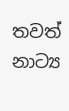තවත් නාට්‍ය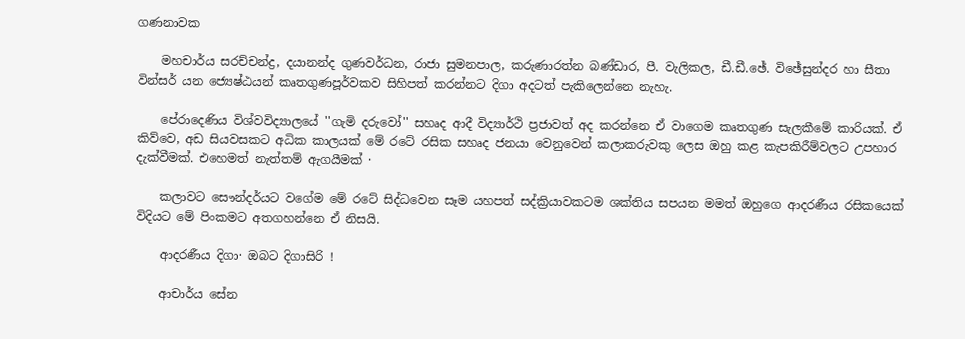ගණනාවක

    මහචාර්ය සරච්චන්ද්‍ර, දයානන්ද ගුණවර්ධන, රාජා සුමනපාල, කරුණාරත්න බණ්‌ඩාර, පී. වැලිකල, ඩී.ඩී.ඡේ. විඡේසුන්දර හා සීතා වින්සර් යන ජ්‍යෙෂ්ඨයන් කෘතගුණපූර්වකව සිහිපත් කරන්නට දිගා අදටත් පැකිලෙන්නෙ නැහැ.

    පේරාදෙණිය විශ්වවිද්‍යාලයේ ''ගැමි දරුවෝ'' සහෘද ආදී විද්‍යාර්ථි ප්‍රජාවත් අද කරන්නෙ ඒ වාගෙම කෘතගුණ සැලකීමේ කාරියක්‌. ඒ කිව්වෙ, අඩ සියවසකට අධික කාලයක්‌ මේ රටේ රසික සහෘද ජනයා වෙනුවෙන් කලාකරුවකු ලෙස ඔහු කළ කැපකිරීම්වලට උපහාර දැක්‌වීමක්‌. එහෙමත් නැත්තම් ඇගයීමක්‌ ·

    කලාවට සෞන්දර්යට වගේම මේ රටේ සිද්ධවෙන සෑම යහපත් සද්ක්‍රියාවකටම ශක්‌තිය සපයන මමත් ඔහුගෙ ආදරණීය රසිකයෙක්‌ විදියට මේ පිංකමට අතගහන්නෙ ඒ නිසයි.

    ආදරණීය දිගා· ඔබට දිගාසිරි !

    ආචාර්ය සේන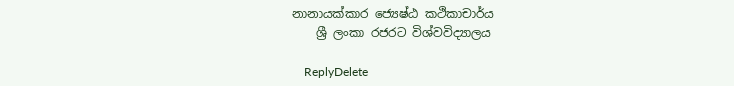නානායක්‌කාර ජ්‍යෙෂ්ඨ කථිකාචාර්ය
    ශ්‍රී ලංකා රජරට විශ්වවිද්‍යාලය

    ReplyDelete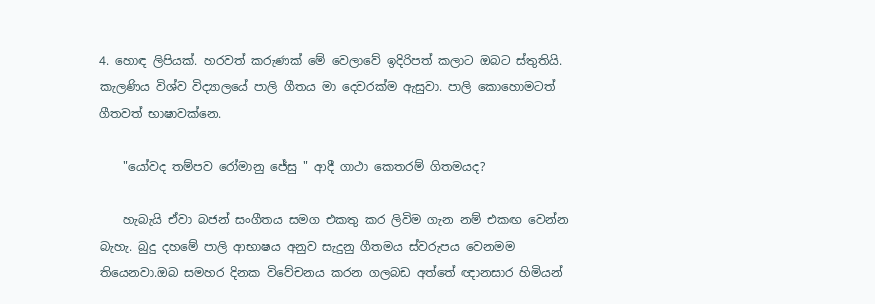4. හොඳ ලිපියක්. හරවත් කරුණක් මේ වෙලාවේ ඉදිරිපත් කලාට ඔබට ස්තුතියි. කැලණිය විශ්ව විද්‍යාලයේ පාලි ගීතය මා දෙවරක්ම ඇසුවා. පාලි කොහොමටත් ගීතවත් භාෂාවක්නෙ.

    "යෝවද තම්පව රෝමානු ජේසු " ආදී ගාථා කෙතරම් ගිතමයද?

    හැබැයි ඒවා බජන් සංගීතය සමග එකතු කර ලිවිම ගැන නම් එකඟ වෙන්න බැහැ. බුදු දහමේ පාලි ආභාෂය අනුව සැදුනු ගීතමය ස්වරුපය වෙනමම තියෙනවා.ඔබ සමහර දිනක විවේචනය කරන ගලබඩ අත්තේ ඥානසාර හිමියන්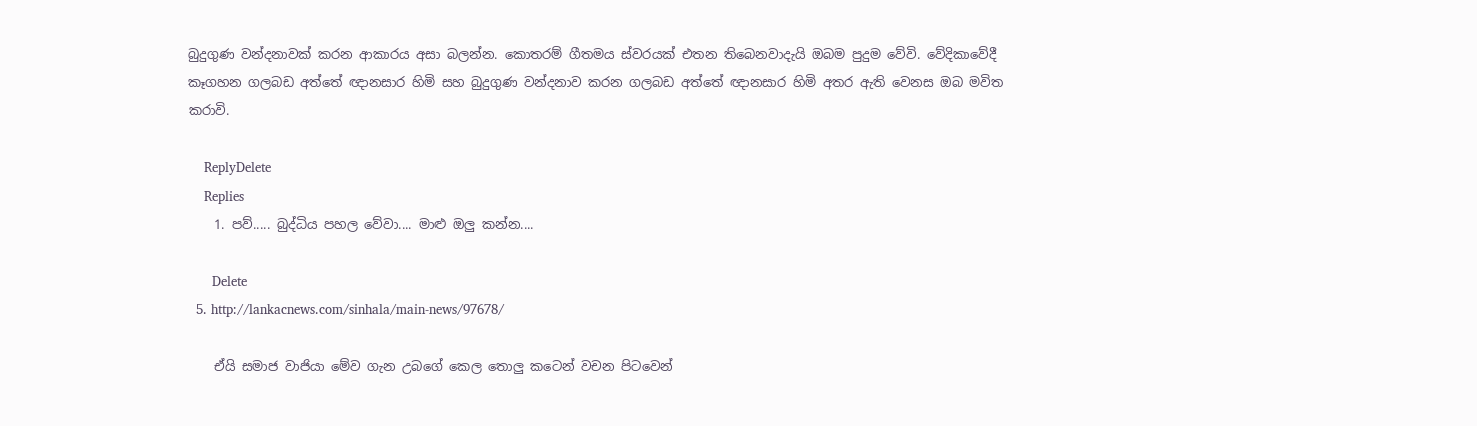බුදුගුණ වන්දනාවක් කරන ආකාරය අසා බලන්න. කොතරම් ගීතමය ස්වරයක් එතන තිබෙනවාදැයි ඔබම පුදුම වේවි. වේදිකාවේදී කෑගහන ගලබඩ අත්තේ ඥානසාර හිමි සහ බුදුගුණ වන්දනාව කරන ගලබඩ අත්තේ ඥානසාර හිමි අතර ඇති වෙනස ඔබ මවිත කරාවි.

    ReplyDelete
    Replies
    1. පව්..... බුද්ධිය පහල වේවා.... මාළු ඔලු කන්න....

      Delete
  5. http://lankacnews.com/sinhala/main-news/97678/

    ඒයි සමාජ වාජියා මේව ගැන උබගේ කෙල තොලු කටෙන් වචන පිටවෙන්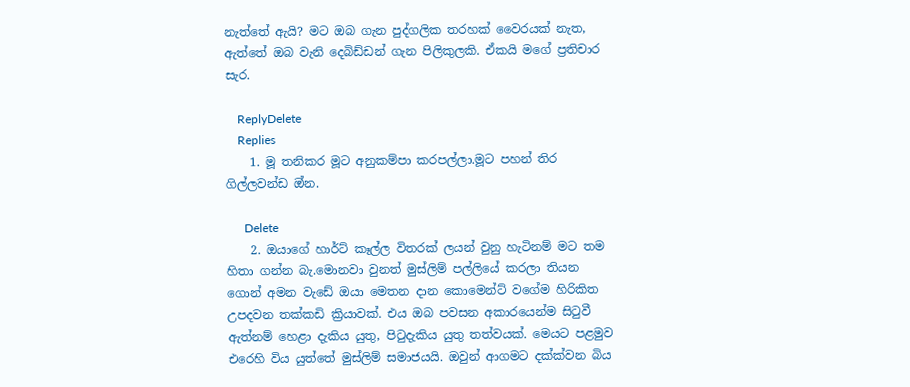නැත්තේ ඇයි? මට ඔබ ගැන පුද්ගලික තරහක් වෛරයක් නැත, ඇත්තේ ඔබ වැනි දෙබිඩ්ඩන් ගැන පිලිකුලකි. ඒකයි මගේ ප්‍රතිචාර සැර.

    ReplyDelete
    Replies
    1. මූ තනිකර මූට අනුකම්පා කරපල්ලා.මූට පහන් තිර ගිල්ලවන්ඩ ඔ්න.

      Delete
    2. ඔයාගේ හාර්ට් කෑල්ල විතරක් ලයන් වුනු හැටිනම් මට තම හිතා ගන්න බැ.මොනවා වුනත් මුස්ලිම් පල්ලියේ කරලා තියන ගොන් අමන වැඩේ ඔයා මෙතන දාන කොමෙන්ට් වගේම හිරිකිත උපදවන තක්කඩි ක්‍රියාවක්. එය ඔබ පවසන අකාරයෙන්ම සිටුවී ඇත්නම් හෙළා දැකිය යුතු, පිටුදැකිය යුතු තත්වයක්. මෙයට පළමුව එරෙහි විය යුත්තේ මුස්ලිම් සමාජයයි. ඔවුන් ආගමට දක්ක්වන බිය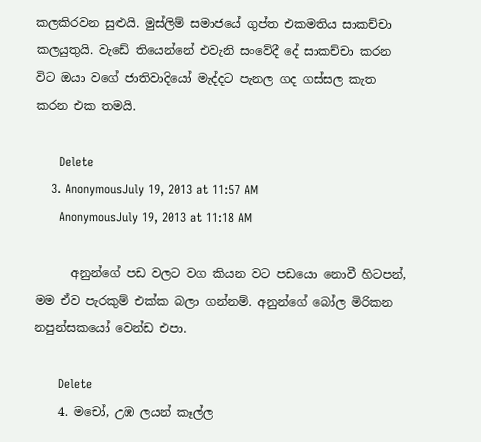කලකිරවන සුළුයි. මුස්ලිම් සමාජයේ ගුප්ත එකමතිය සාකච්චා කලයුතුයි. වැඩේ තියෙන්නේ එවැනි සංවේදී දේ සාකච්චා කරන විට ඔයා වගේ ජාතිවාදියෝ මැද්දට පැනල ගද ගස්සල කැත කරන එක තමයි.

      Delete
    3. AnonymousJuly 19, 2013 at 11:57 AM
      AnonymousJuly 19, 2013 at 11:18 AM

      අනුන්ගේ පඩ වලට වග කියන වට පඩයො නොවී හිටපන්, මම ඒව පැරකුම් එක්ක බලා ගන්නම්. අනුන්ගේ බෝල මිරිකන නපුන්සකයෝ වෙන්ඩ එපා.

      Delete
    4. මචෝ, උඹ ලයන් කෑල්ල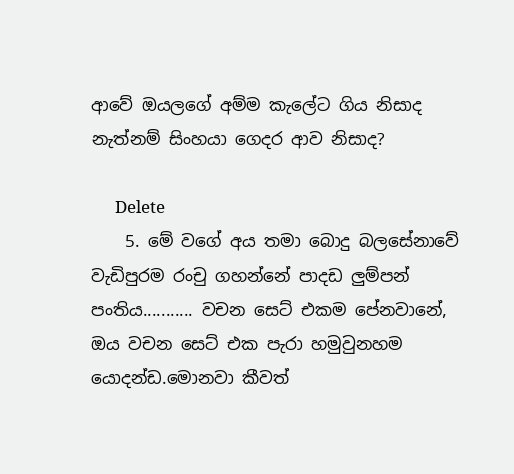ආවේ ඔයලගේ අම්ම කැලේට ගිය නිසාද නැත්නම් සිංහයා ගෙදර ආව නිසාද?

      Delete
    5. මේ වගේ අය තමා බොදු බලසේනාවේ වැඩිපුරම රංචු ගහන්නේ පාදඩ ලුම්පන් පංතිය........... වචන සෙට් එකම පේනවානේ, ඔය වචන සෙට් එක පැරා හමුවුනහම යොදන්ඩ.මොනවා කීවත්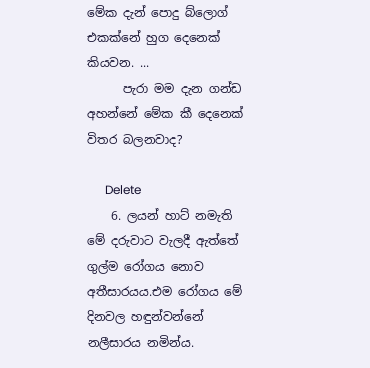මේක දැන් පොදු බ්ලොග් එකක්නේ හුග දෙනෙක් කියවන. ...
      පැරා මම දැන ගන්ඩ අහන්නේ මේක කී දෙනෙක් විතර බලනවාද?

      Delete
    6. ලයන් හාට් නමැති මේ දරුවාට වැලදී ඇත්තේ ගුල්ම රෝගය නොව අතීසාරයය.එම රෝගය මේ දිනවල හඳුන්වන්නේ නලීසාරය නමින්ය.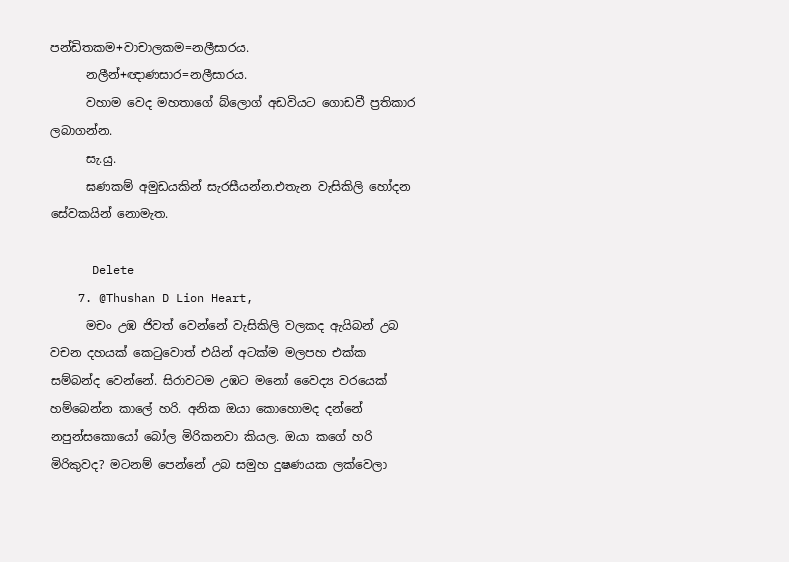පන්ඩිතකම+වාචාලකම=නලීසාරය.
      නලීන්+ඥාණසාර=නලීසාරය.
      වහාම වෙද මහතාගේ බ්ලොග් අඩවියට ගොඩවී ප්‍රතිකාර ලබාගන්න.
      සැ.යු.
      ඝණකම් අමුඩයකින් සැරසීයන්න.එතැන වැසිකිලි හෝදන සේවකයින් නොමැත.

      Delete
    7. @Thushan D Lion Heart,
      මචං උඹ ජිවත් වෙන්නේ වැසිකිලි වලකද ඇයිබන් උබ වචන දහයක් කෙටුවොත් එයින් අටක්ම මලපහ එක්ක සම්බන්ද වෙන්නේ. සිරාවටම උඹට මනෝ වෛද්‍ය වරයෙක් හම්බෙන්න කාලේ හරි. අනික ඔයා කොහොමද දන්නේ නපුන්සකොයෝ බෝල මිරිකනවා කියල. ඔයා කගේ හරි මිරිකුවද? මටනම් පෙන්නේ උබ සමුහ දුෂණයක ලක්වෙලා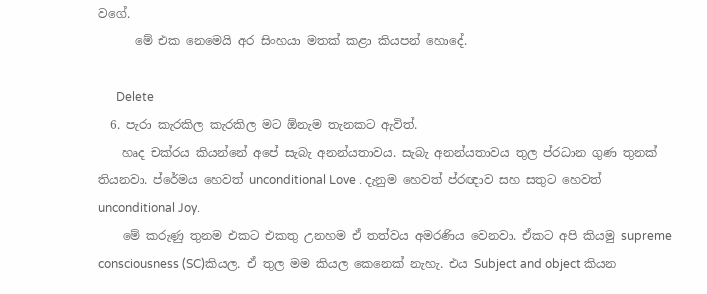වගේ.
      මේ එක නෙමෙයි අර සිංහයා මතක් කළා කියපන් හොදේ.

      Delete
  6. පැරා කැරකිල කැරකිල මට ඕනැම තැනකට ඇවිත්.
    හෘද චක්රය කියන්නේ අපේ සැබැ අනන්යතාවය. සැබැ අනන්යතාවය තුල ප්රධාන ගුණ තුනක් තියනවා. ප්රේමය හෙවත් unconditional Love . දැනුම හෙවත් ප්රඥාව සහ සතුට හෙවත් unconditional Joy.
    මේ කරුණු තුනම එකට එකතු උනහම ඒ තත්වය අමරණිය වෙනවා. ඒකට අපි කියමු supreme consciousness (SC)කියල. ඒ තුල මම කියල කෙනෙක් නැහැ. එය Subject and object කියන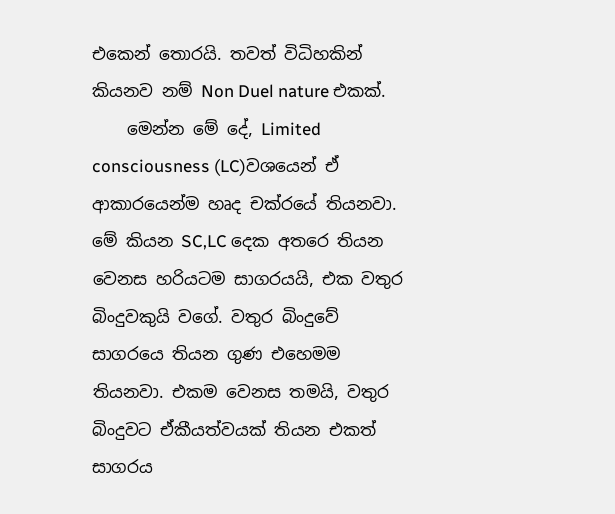එකෙන් තොරයි. තවත් විධිහකින් කියනව නම් Non Duel nature එකක්.
    මෙන්න මේ දේ, Limited consciousness (LC)වශයෙන් ඒ ආකාරයෙන්ම හෘද චක්රයේ තියනවා. මේ කියන SC,LC දෙක අතරෙ තියන වෙනස හරියටම සාගරයයි, එක වතුර බිංදුවකුයි වගේ. වතුර බිංදුවේ සාගරයෙ තියන ගුණ එහෙමම තියනවා. එකම වෙනස තමයි, වතුර බිංදුවට ඒකීයත්වයක් තියන එකත් සාගරය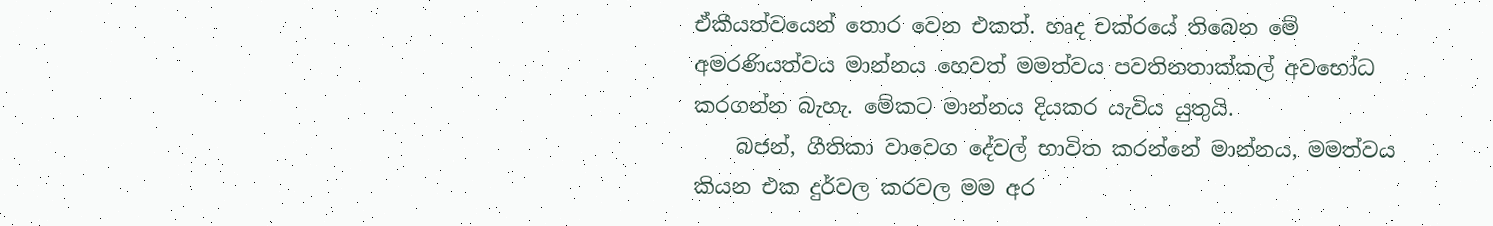ඒකීයත්වයෙන් තොර වෙන එකත්. හෘද චක්රයේ තිබෙන මේ අමරණියත්වය මාන්නය හෙවත් මමත්වය පවතිනතාක්කල් අවභෝධ කරගන්න බැහැ. මේකට මාන්නය දියකර යැවිය යුතුයි.
    බජන්, ගීතිකා වාවෙග දේවල් භාවිත කරන්නේ මාන්නය, මමත්වය කියන එක දුර්වල කරවල මම අර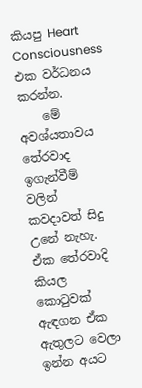කියපු Heart Consciousness එක වර්ධනය කරන්න.
    මේ අවශ්යතාවය තේරවාද ඉගැන්වීම් වලින් කවදාවත් සිදු උනේ නැහැ. ඒක තේරවාදි කියල කොටුවක් ඇඳගන ඒක ඇතුලට වෙලා ඉන්න අයට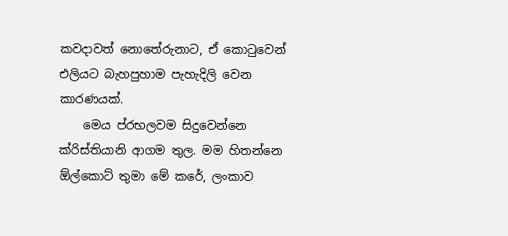කවදාවත් නොතේරුනාට, ඒ කොටුවෙන් එලියට බැහපුහාම පැහැදිලි වෙන කාරණයක්.
    මෙය ප්රභලවම සිදුවෙන්නෙ ක්රිස්තියානි ආගම තුල. මම හිතන්නෙ ඕල්කොට් තුමා මේ කරේ, ලංකාව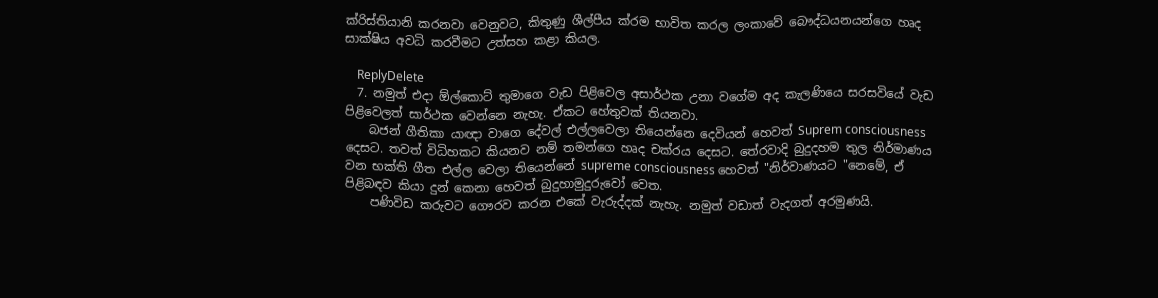ක්රිස්තියානි කරනවා වෙනුවට, කිතුණු ශීල්පීය ක්රම භාවිත කරල ලංකාවේ බෞද්ධයනයන්ගෙ හෘද සාක්ෂිය අවධි කරවීමට උත්සහ කළා කියල.

    ReplyDelete
  7. නමුත් එදා ඕල්කොට් තුමාගෙ වැඩ පිළිවෙල අසාර්ථක උනා වගේම අද කැලණියෙ සරසවියේ වැඩ පිළිවෙලත් සාර්ථක වෙන්නෙ නැහැ. ඒකට හේතුවක් තියනවා.
    බජන් ගීතිකා යාඥා වාගෙ දේවල් එල්ලවෙලා තියෙන්නෙ දෙවියන් හෙවත් Suprem consciousness දෙසට. තවත් විධිහකට කියනව නම් තමන්ගෙ හෘද චක්රය දෙසට. තේරවාදි බුදුදහම තුල නිර්මාණය වන භක්ති ගීත එල්ල වෙලා තියෙන්නේ supreme consciousness හෙවත් "නිර්වාණයට "නෙමේ, ඒ පිළිබඳව කියා දුන් කෙනා හෙවත් බුදුහාමුදුරුවෝ වෙත.
    පණිවිඩ කරුවට ගෞරව කරන එකේ වැරුද්දක් නැහැ. නමුත් වඩාත් වැදගත් අරමුණයි.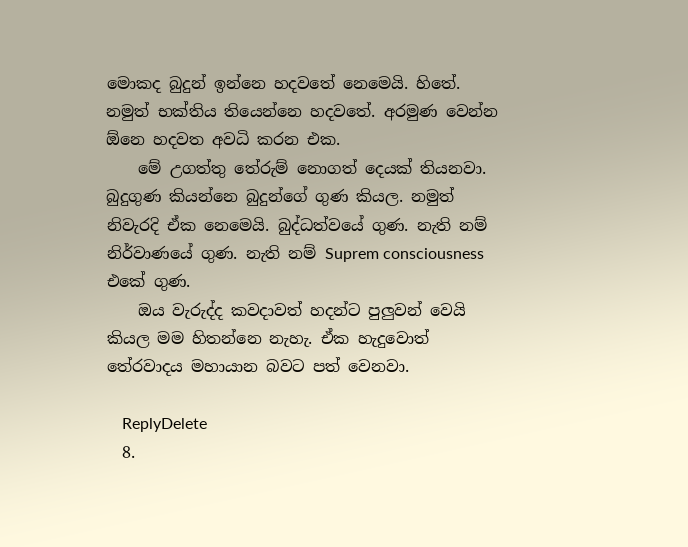මොකද බුදුන් ඉන්නෙ හදවතේ නෙමෙයි. හිතේ. නමුත් භක්තිය තියෙන්නෙ හදවතේ. අරමුණ වෙන්න ඕනෙ හදවත අවධි කරන එක.
    මේ උගත්තු තේරුම් නොගත් දෙයක් තියනවා. බුදුගුණ කියන්නෙ බුදුන්ගේ ගුණ කියල. නමුත් නිවැරදි ඒක නෙමෙයි. බුද්ධත්වයේ ගුණ. නැති නම් නිර්වාණයේ ගුණ. නැති නම් Suprem consciousness එකේ ගුණ.
    ඔය වැරුද්ද කවදාවත් හදන්ට පුලුවන් වෙයි කියල මම හිතන්නෙ නැහැ. ඒක හැදුවොත් තේරවාදය මහායාන බවට පත් වෙනවා.

    ReplyDelete
  8.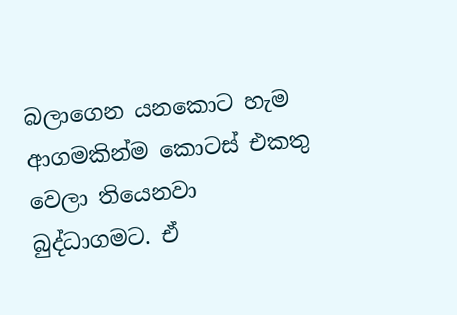බලාගෙන යනකොට හැම ආගමකින්ම කොටස් එකතු වෙලා තියෙනවා බුද්ධාගමට. ඒ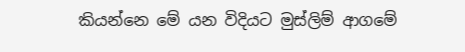කියන්නෙ මේ යන විදියට මුස්ලිම් ආගමේ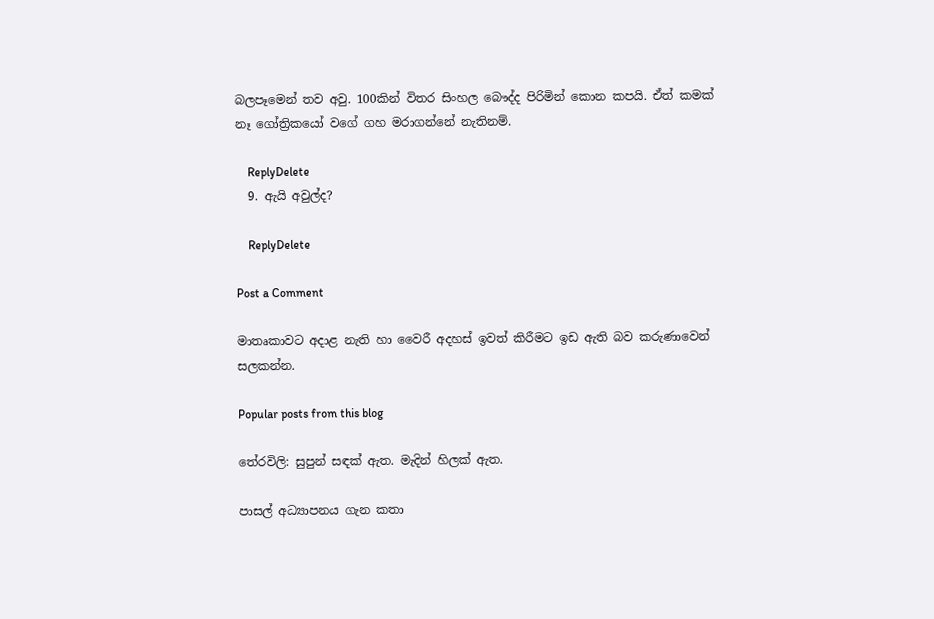බලපෑමෙන් තව අවු. 100කින් විතර සිංහල බෞද්ද පිරිමින් කොන කපයි. ඒත් කමක් නෑ ගෝත්‍රිකයෝ වගේ ගහ මරාගන්නේ නැතිනම්.

    ReplyDelete
  9. ඇයි අවුල්ද?

    ReplyDelete

Post a Comment

මාතෘකාවට අදාළ නැති හා වෛරී අදහස් ඉවත් කිරීමට ඉඩ ඇති බව කරුණාවෙන් සලකන්න.

Popular posts from this blog

තේරවිලි: සුපුන් සඳක් ඇත. මැදින් හිලක් ඇත.

පාසල් අධ්‍යාපනය ගැන කතා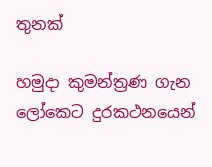තුනක්

හමුදා කුමන්ත්‍රණ ගැන ලෝකෙට දුරකථනයෙන්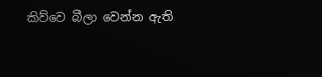කිව්වෙ බීලා වෙන්න ඇති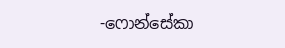-ෆොන්සේකා